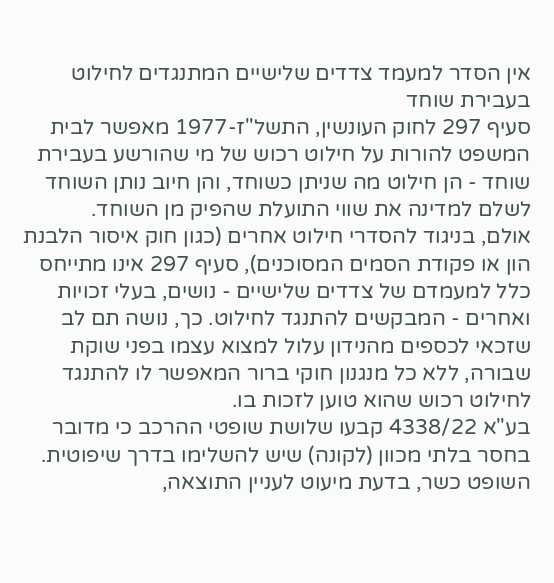אין הסדר למעמד צדדים שלישיים המתנגדים לחילוט בעבירת שוחד
סעיף 297 לחוק העונשין, התשל"ז-1977 מאפשר לבית המשפט להורות על חילוט רכוש של מי שהורשע בעבירת שוחד - הן חילוט מה שניתן כשוחד, והן חיוב נותן השוחד לשלם למדינה את שווי התועלת שהפיק מן השוחד.
אולם, בניגוד להסדרי חילוט אחרים (כגון חוק איסור הלבנת הון או פקודת הסמים המסוכנים), סעיף 297 אינו מתייחס כלל למעמדם של צדדים שלישיים - נושים, בעלי זכויות ואחרים - המבקשים להתנגד לחילוט. כך, נושה תם לב שזכאי לכספים מהנידון עלול למצוא עצמו בפני שוקת שבורה, ללא כל מנגנון חוקי ברור המאפשר לו להתנגד לחילוט רכוש שהוא טוען לזכות בו.
בע"א 4338/22 קבעו שלושת שופטי ההרכב כי מדובר בחסר בלתי מכוון (לקונה) שיש להשלימו בדרך שיפוטית. השופט כשר, בדעת מיעוט לעניין התוצאה,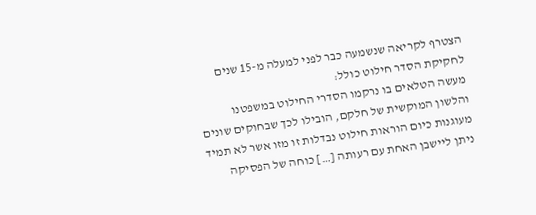הצטרף לקריאה שנשמעה כבר לפני למעלה מ-15 שנים לחקיקת הסדר חילוט כולל:
מעשה הטלאים בו נרקמו הסדרי החילוט במשפטנו והלשון המוקשית של חלקם, הובילו לכך שבחוקים שונים מעוגנות כיום הוראות חילוט נבדלות זו מזו אשר לא תמיד ניתן ליישבן האחת עם רעותה […] כוחה של הפסיקה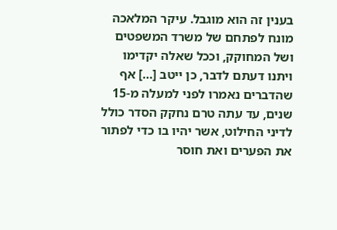בענין זה הוא מוגבל. עיקר המלאכה מונח לפתחם של משרד המשפטים ושל המחוקק, וככל שאלה יקדימו ויתנו דעתם לדבר, כן ייטב […] אף שהדברים נאמרו לפני למעלה מ-15 שנים, עד עתה טרם נחקק הסדר כולל לדיני החילוט, אשר יהיו בו כדי לפתור את הפערים ואת חוסר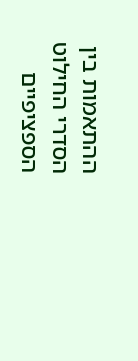ההתאמות בין הסדרי החילוט הספציפיים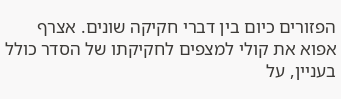הפזורים כיום בין דברי חקיקה שונים. אצרף אפוא את קולי למצפים לחקיקתו של הסדר כולל בעניין, על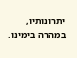יתרונותיו, במהרה בימינו.